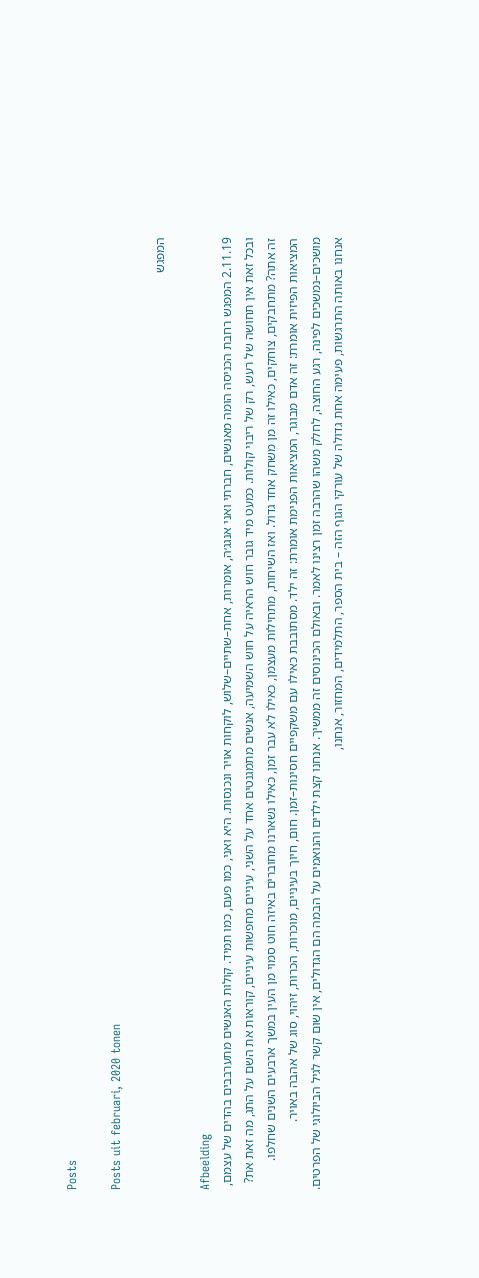Posts

Posts uit februari, 2020 tonen

המפגש

Afbeelding
2.11.19 המפגש רחבת הכניסה הומה מאנשים, חברתי ואני אנגג׳ה, אומרות, אחת–שתיים–שלוש, לוקחות אויר ונכנסות. היא ואני, כמו פעם, כמו תמיד. קולות האנשים מתערבבים בהדים של עצמם, ובכל זאת אין תחושה של רעש, רק של ריבוי קולות. כמעט מיד גובר חוש הראיה על חוש השמיעה, אנשים מתמגנטים אחד על השני, עיניים מחפשות עיניים, קוראות את השם על התג, מה זאת את? זה אתה? מתחבקים, צוחקים, כאילו זה מן משחק אחד גדול. ואז השיחות, מתחילות מעצמן, כאילו לא עבר זמן, כאילו נשארנו מחוברים באיזה חוט סמוי מן העין במשך ארבעים השנים שחלפו. המציאות הפיזית אומרת: זה אדם מבוגר, המציאות הפנימת אומרת: זה ילד. מסתובבת כאילו עם משקפיים חסינות–זמן. חום, חיוך בעיניים, מוכרות, הכרות, זיהוי, סוג של אהבה באויר. מושכים–נמשכים לפינה, רגע החוצה, לחלק משהו שהרבה זמן רצינו לאמר. ובאולם הכינוסים זה ממשיך. אנחנו קצת ילדים והנואמים על הבמה הם הגדולים, אין שום קשר לגיל הביולוגי של הפרטים. אנחנו באותה התרגשות, פעימה אחת גדולה של עורקי הגוף הזה – בית הספר, התלמידים, המחזור, אנחנו,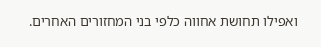ואפילו תחושת אחווה כלפי בני המחזורים האחרים.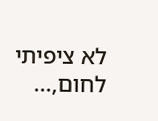לא ציפיתי לחום,...